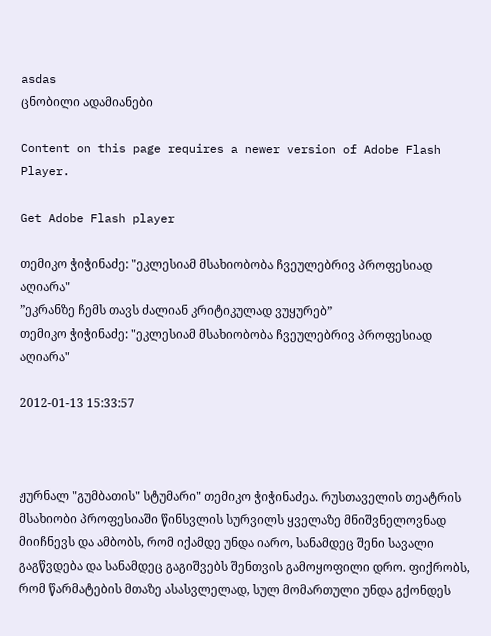asdas
ცნობილი ადამიანები

Content on this page requires a newer version of Adobe Flash Player.

Get Adobe Flash player

თემიკო ჭიჭინაძე: "ეკლესიამ მსახიობობა ჩვეულებრივ პროფესიად აღიარა"
”ეკრანზე ჩემს თავს ძალიან კრიტიკულად ვუყურებ”
თემიკო ჭიჭინაძე: "ეკლესიამ მსახიობობა ჩვეულებრივ პროფესიად აღიარა"

2012-01-13 15:33:57



ჟურნალ "გუმბათის" სტუმარი" თემიკო ჭიჭინაძეა. რუსთაველის თეატრის მსახიობი პროფესიაში წინსვლის სურვილს ყველაზე მნიშვნელოვნად მიიჩნევს და ამბობს, რომ იქამდე უნდა იარო, სანამდეც შენი სავალი გაგწვდება და სანამდეც გაგიშვებს შენთვის გამოყოფილი დრო. ფიქრობს, რომ წარმატების მთაზე ასასვლელად, სულ მომართული უნდა გქონდეს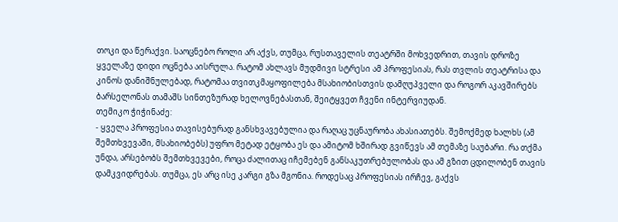თოკი და წერაქვი. საოცნებო როლი არ აქვს, თუმცა, რუსთაველის თეატრში მოხვედრით, თავის დროზე ყველაზე დიდი ოცნება აისრულა. რატომ ახლავს მუდმივი სტრესი ამ პროფესიას, რას თვლის თეატრისა და კინოს დანიშნულებად, რატომაა თვითკმაყოფილება მსახიობისთვის დამღუპველი და როგორ აკავშირებს ბარსელონას თამაშს სინთეზურად ხელოვნებასთან, შეიტყვეთ ჩვენი ინტერვიუდან.
თემიკო ჭიჭინაძე:
- ყველა პროფესია თავისებურად განსხვავებულია და რაღაც უცნაურობა ახასიათებს. შემოქმედ ხალხს (ამ შემთხვევაში, მსახიობებს) უფრო მეტად ეტყობა ეს და ამიტომ ხშირად გვიწევს ამ თემაზე საუბარი. რა თქმა უნდა, არსებობს შემთხვევები, როცა ძალითაც იჩემებენ განსაკუთრებულობას და ამ გზით ცდილობენ თავის დამკვიდრებას. თუმცა, ეს არც ისე კარგი გზა მგონია. როდესაც პროფესიას ირჩევ, გაქვს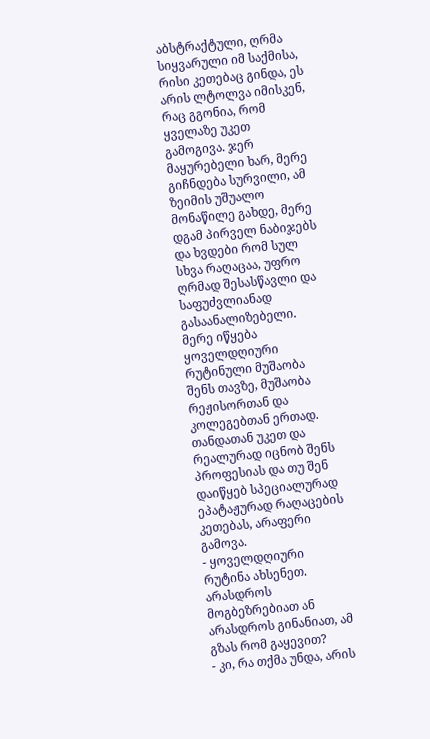აბსტრაქტული, ღრმა სიყვარული იმ საქმისა, რისი კეთებაც გინდა, ეს არის ლტოლვა იმისკენ, რაც გგონია, რომ ყველაზე უკეთ გამოგივა. ჯერ მაყურებელი ხარ, მერე გიჩნდება სურვილი, ამ ზეიმის უშუალო მონაწილე გახდე, მერე დგამ პირველ ნაბიჯებს და ხვდები რომ სულ სხვა რაღაცაა, უფრო ღრმად შესასწავლი და საფუძვლიანად გასაანალიზებელი. მერე იწყება ყოველდღიური რუტინული მუშაობა შენს თავზე, მუშაობა რეჟისორთან და კოლეგებთან ერთად. თანდათან უკეთ და რეალურად იცნობ შენს პროფესიას და თუ შენ დაიწყებ სპეციალურად ეპატაჟურად რაღაცების კეთებას, არაფერი გამოვა.
- ყოველდღიური რუტინა ახსენეთ. არასდროს მოგბეზრებიათ ან არასდროს გინანიათ, ამ გზას რომ გაყევით?
- კი, რა თქმა უნდა, არის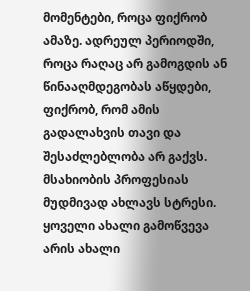მომენტები, როცა ფიქრობ ამაზე. ადრეულ პერიოდში, როცა რაღაც არ გამოგდის ან წინააღმდეგობას აწყდები, ფიქრობ, რომ ამის გადალახვის თავი და შესაძლებლობა არ გაქვს. მსახიობის პროფესიას მუდმივად ახლავს სტრესი. ყოველი ახალი გამოწვევა არის ახალი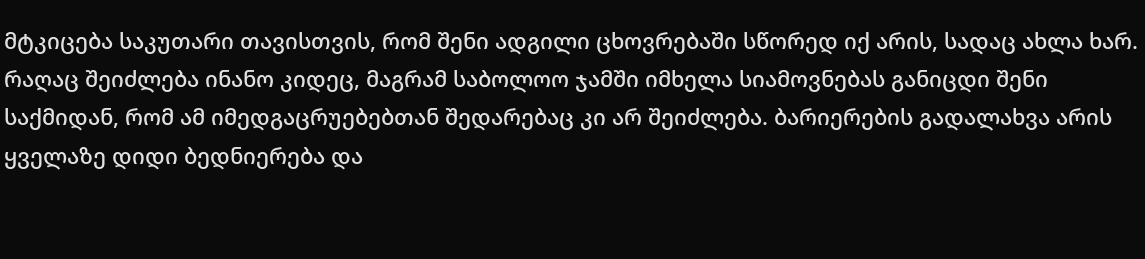მტკიცება საკუთარი თავისთვის, რომ შენი ადგილი ცხოვრებაში სწორედ იქ არის, სადაც ახლა ხარ. რაღაც შეიძლება ინანო კიდეც, მაგრამ საბოლოო ჯამში იმხელა სიამოვნებას განიცდი შენი საქმიდან, რომ ამ იმედგაცრუებებთან შედარებაც კი არ შეიძლება. ბარიერების გადალახვა არის ყველაზე დიდი ბედნიერება და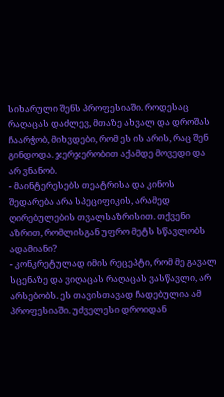სიხარული შენს პროფესიაში. როდესაც რაღაცას დაძლევ, მთაზე ახვალ და დროშას ჩაარჭობ, მიხვდები, რომ ეს ის არის, რაც შენ გინდოდა. ჯერჯერობით აქამდე მოვედი და არ ვნანობ.
- მაინტერესებს თეატრისა და კინოს შედარება არა სპეციფიკის, არამედ ღირებულების თვალსაზრისით. თქვენი აზრით, რომლისგან უფრო მეტს სწავლობს ადამიანი?
- კონკრეტულად იმის რეცეპტი, რომ მე გავალ სცენაზე და ვიღაცას რაღაცას ვასწავლი, არ არსებობს. ეს თავისთავად ჩადებულია ამ პროფესიაში. უძველესი დროიდან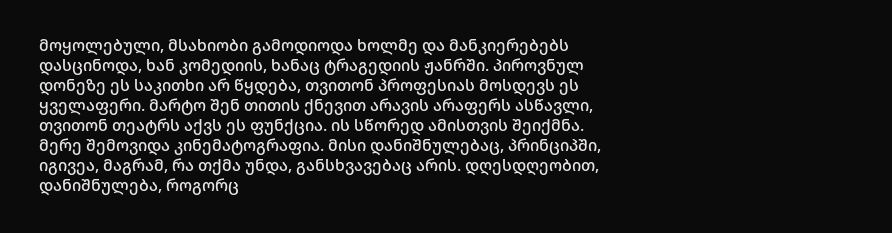მოყოლებული, მსახიობი გამოდიოდა ხოლმე და მანკიერებებს დასცინოდა, ხან კომედიის, ხანაც ტრაგედიის ჟანრში. პიროვნულ დონეზე ეს საკითხი არ წყდება, თვითონ პროფესიას მოსდევს ეს ყველაფერი. მარტო შენ თითის ქნევით არავის არაფერს ასწავლი, თვითონ თეატრს აქვს ეს ფუნქცია. ის სწორედ ამისთვის შეიქმნა. მერე შემოვიდა კინემატოგრაფია. მისი დანიშნულებაც, პრინციპში, იგივეა, მაგრამ, რა თქმა უნდა, განსხვავებაც არის. დღესდღეობით, დანიშნულება, როგორც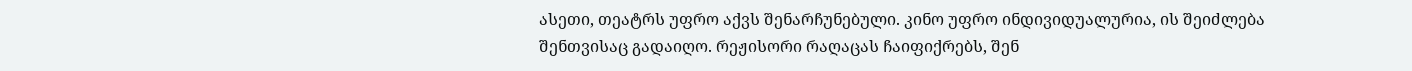ასეთი, თეატრს უფრო აქვს შენარჩუნებული. კინო უფრო ინდივიდუალურია, ის შეიძლება შენთვისაც გადაიღო. რეჟისორი რაღაცას ჩაიფიქრებს, შენ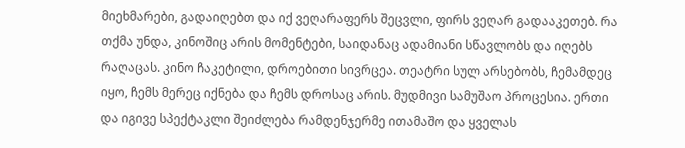მიეხმარები, გადაიღებთ და იქ ვეღარაფერს შეცვლი, ფირს ვეღარ გადააკეთებ. რა თქმა უნდა, კინოშიც არის მომენტები, საიდანაც ადამიანი სწავლობს და იღებს რაღაცას. კინო ჩაკეტილი, დროებითი სივრცეა. თეატრი სულ არსებობს, ჩემამდეც იყო, ჩემს მერეც იქნება და ჩემს დროსაც არის. მუდმივი სამუშაო პროცესია. ერთი და იგივე სპექტაკლი შეიძლება რამდენჯერმე ითამაშო და ყველას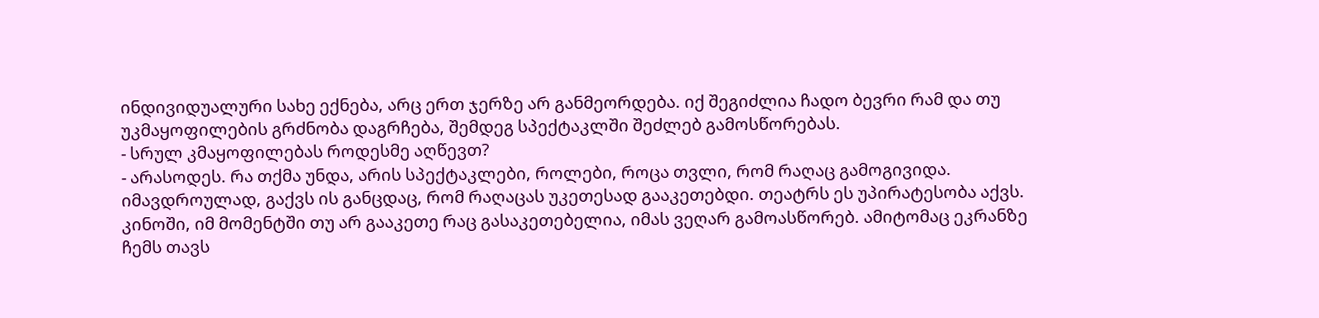ინდივიდუალური სახე ექნება, არც ერთ ჯერზე არ განმეორდება. იქ შეგიძლია ჩადო ბევრი რამ და თუ უკმაყოფილების გრძნობა დაგრჩება, შემდეგ სპექტაკლში შეძლებ გამოსწორებას.
- სრულ კმაყოფილებას როდესმე აღწევთ?
- არასოდეს. რა თქმა უნდა, არის სპექტაკლები, როლები, როცა თვლი, რომ რაღაც გამოგივიდა. იმავდროულად, გაქვს ის განცდაც, რომ რაღაცას უკეთესად გააკეთებდი. თეატრს ეს უპირატესობა აქვს. კინოში, იმ მომენტში თუ არ გააკეთე რაც გასაკეთებელია, იმას ვეღარ გამოასწორებ. ამიტომაც ეკრანზე ჩემს თავს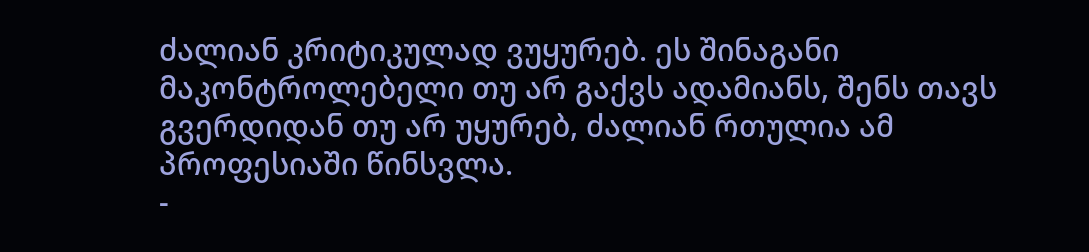ძალიან კრიტიკულად ვუყურებ. ეს შინაგანი მაკონტროლებელი თუ არ გაქვს ადამიანს, შენს თავს გვერდიდან თუ არ უყურებ, ძალიან რთულია ამ პროფესიაში წინსვლა.
-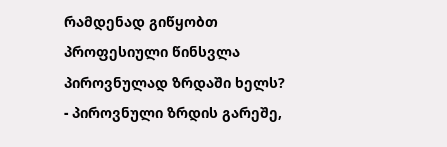რამდენად გიწყობთ პროფესიული წინსვლა პიროვნულად ზრდაში ხელს?
- პიროვნული ზრდის გარეშე,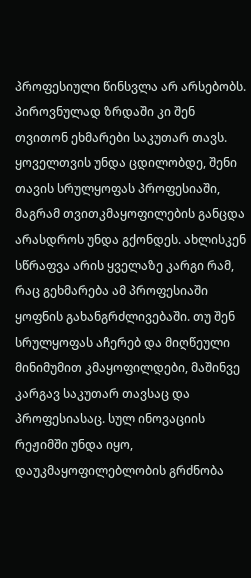პროფესიული წინსვლა არ არსებობს. პიროვნულად ზრდაში კი შენ თვითონ ეხმარები საკუთარ თავს. ყოველთვის უნდა ცდილობდე, შენი თავის სრულყოფას პროფესიაში, მაგრამ თვითკმაყოფილების განცდა არასდროს უნდა გქონდეს. ახლისკენ სწრაფვა არის ყველაზე კარგი რამ, რაც გეხმარება ამ პროფესიაში ყოფნის გახანგრძლივებაში. თუ შენ სრულყოფას აჩერებ და მიღწეული მინიმუმით კმაყოფილდები, მაშინვე კარგავ საკუთარ თავსაც და პროფესიასაც. სულ ინოვაციის რეჟიმში უნდა იყო, დაუკმაყოფილებლობის გრძნობა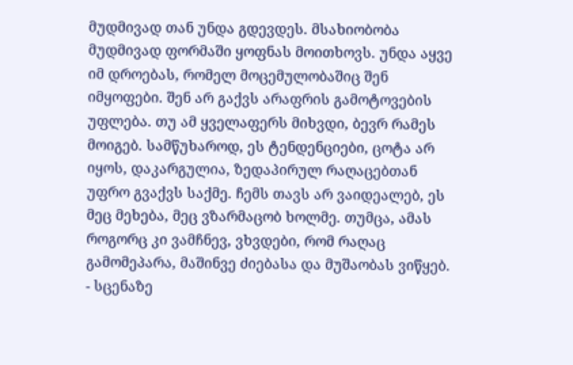მუდმივად თან უნდა გდევდეს. მსახიობობა მუდმივად ფორმაში ყოფნას მოითხოვს. უნდა აყვე იმ დროებას, რომელ მოცემულობაშიც შენ იმყოფები. შენ არ გაქვს არაფრის გამოტოვების უფლება. თუ ამ ყველაფერს მიხვდი, ბევრ რამეს მოიგებ. სამწუხაროდ, ეს ტენდენციები, ცოტა არ იყოს, დაკარგულია, ზედაპირულ რაღაცებთან უფრო გვაქვს საქმე. ჩემს თავს არ ვაიდეალებ, ეს მეც მეხება, მეც ვზარმაცობ ხოლმე. თუმცა, ამას როგორც კი ვამჩნევ, ვხვდები, რომ რაღაც გამომეპარა, მაშინვე ძიებასა და მუშაობას ვიწყებ.
- სცენაზე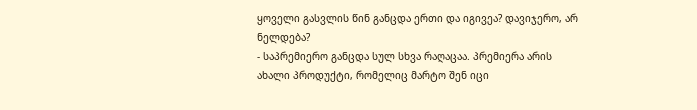ყოველი გასვლის წინ განცდა ერთი და იგივეა? დავიჯერო, არ ნელდება?
- საპრემიერო განცდა სულ სხვა რაღაცაა. პრემიერა არის ახალი პროდუქტი, რომელიც მარტო შენ იცი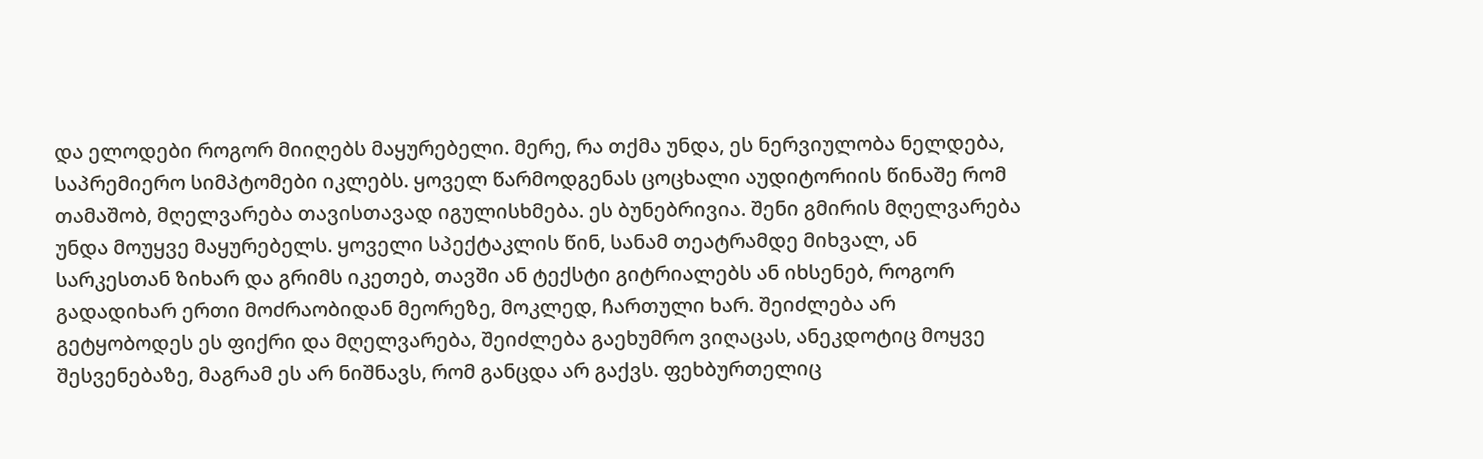და ელოდები როგორ მიიღებს მაყურებელი. მერე, რა თქმა უნდა, ეს ნერვიულობა ნელდება, საპრემიერო სიმპტომები იკლებს. ყოველ წარმოდგენას ცოცხალი აუდიტორიის წინაშე რომ თამაშობ, მღელვარება თავისთავად იგულისხმება. ეს ბუნებრივია. შენი გმირის მღელვარება უნდა მოუყვე მაყურებელს. ყოველი სპექტაკლის წინ, სანამ თეატრამდე მიხვალ, ან სარკესთან ზიხარ და გრიმს იკეთებ, თავში ან ტექსტი გიტრიალებს ან იხსენებ, როგორ გადადიხარ ერთი მოძრაობიდან მეორეზე, მოკლედ, ჩართული ხარ. შეიძლება არ გეტყობოდეს ეს ფიქრი და მღელვარება, შეიძლება გაეხუმრო ვიღაცას, ანეკდოტიც მოყვე შესვენებაზე, მაგრამ ეს არ ნიშნავს, რომ განცდა არ გაქვს. ფეხბურთელიც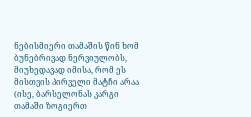ნებისმიერი თამაშის წინ ხომ ბუნებრივად ნერვიულობს, მიუხედავად იმისა, რომ ეს მისთვის პირველი მატჩი არაა (ისე, ბარსელონას კარგი თამაში ზოგიერთ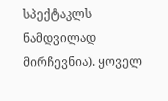სპექტაკლს ნამდვილად მირჩევნია). ყოველ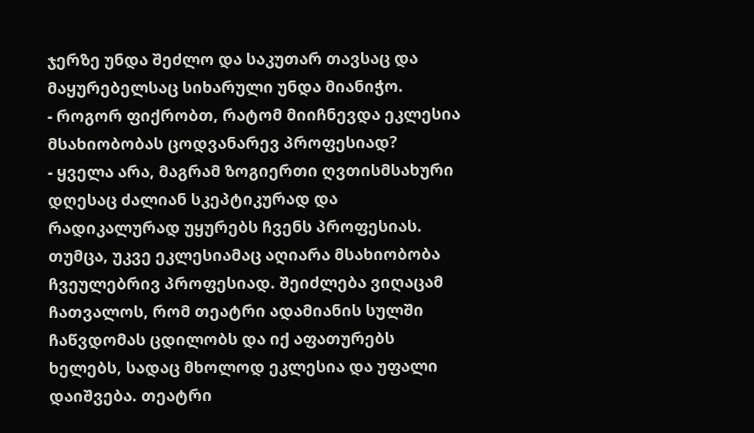ჯერზე უნდა შეძლო და საკუთარ თავსაც და მაყურებელსაც სიხარული უნდა მიანიჭო.
- როგორ ფიქრობთ, რატომ მიიჩნევდა ეკლესია მსახიობობას ცოდვანარევ პროფესიად?
- ყველა არა, მაგრამ ზოგიერთი ღვთისმსახური დღესაც ძალიან სკეპტიკურად და რადიკალურად უყურებს ჩვენს პროფესიას. თუმცა, უკვე ეკლესიამაც აღიარა მსახიობობა ჩვეულებრივ პროფესიად. შეიძლება ვიღაცამ ჩათვალოს, რომ თეატრი ადამიანის სულში ჩაწვდომას ცდილობს და იქ აფათურებს ხელებს, სადაც მხოლოდ ეკლესია და უფალი დაიშვება. თეატრი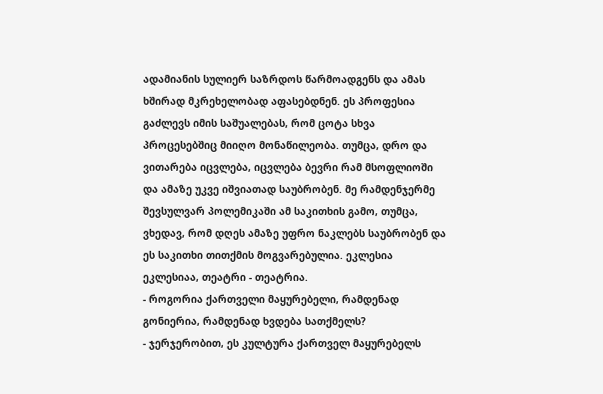ადამიანის სულიერ საზრდოს წარმოადგენს და ამას ხშირად მკრეხელობად აფასებდნენ. ეს პროფესია გაძლევს იმის საშუალებას, რომ ცოტა სხვა პროცესებშიც მიიღო მონაწილეობა. თუმცა, დრო და ვითარება იცვლება, იცვლება ბევრი რამ მსოფლიოში და ამაზე უკვე იშვიათად საუბრობენ. მე რამდენჯერმე შევსულვარ პოლემიკაში ამ საკითხის გამო, თუმცა, ვხედავ, რომ დღეს ამაზე უფრო ნაკლებს საუბრობენ და ეს საკითხი თითქმის მოგვარებულია. ეკლესია ეკლესიაა, თეატრი - თეატრია.
- როგორია ქართველი მაყურებელი, რამდენად გონიერია, რამდენად ხვდება სათქმელს?
- ჯერჯერობით, ეს კულტურა ქართველ მაყურებელს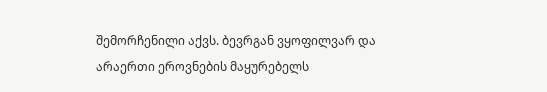შემორჩენილი აქვს. ბევრგან ვყოფილვარ და არაერთი ეროვნების მაყურებელს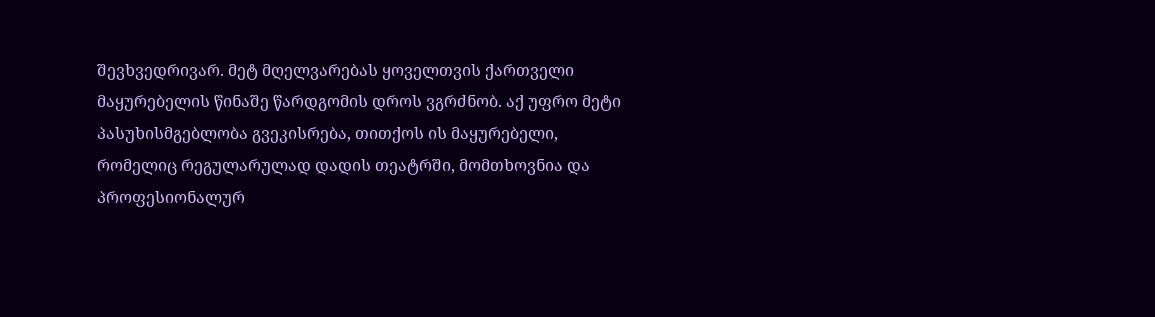შევხვედრივარ. მეტ მღელვარებას ყოველთვის ქართველი მაყურებელის წინაშე წარდგომის დროს ვგრძნობ. აქ უფრო მეტი პასუხისმგებლობა გვეკისრება, თითქოს ის მაყურებელი, რომელიც რეგულარულად დადის თეატრში, მომთხოვნია და პროფესიონალურ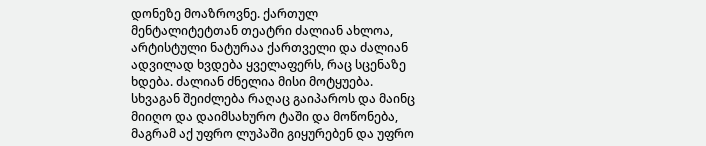დონეზე მოაზროვნე. ქართულ მენტალიტეტთან თეატრი ძალიან ახლოა, არტისტული ნატურაა ქართველი და ძალიან ადვილად ხვდება ყველაფერს, რაც სცენაზე ხდება. ძალიან ძნელია მისი მოტყუება. სხვაგან შეიძლება რაღაც გაიპაროს და მაინც მიიღო და დაიმსახურო ტაში და მოწონება, მაგრამ აქ უფრო ლუპაში გიყურებენ და უფრო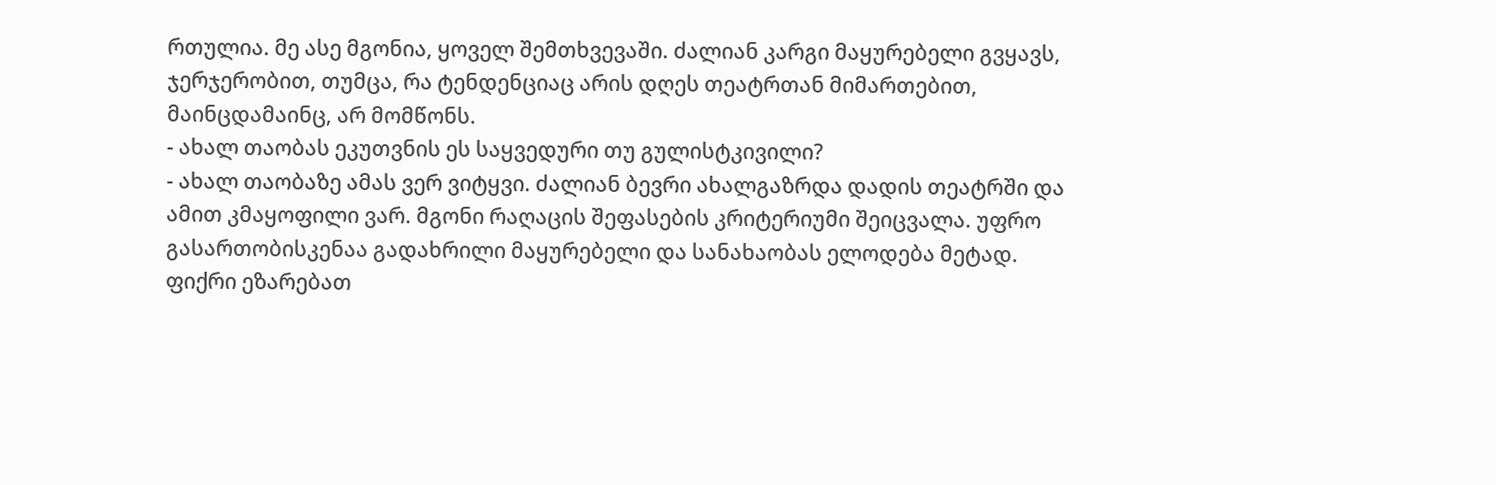რთულია. მე ასე მგონია, ყოველ შემთხვევაში. ძალიან კარგი მაყურებელი გვყავს, ჯერჯერობით, თუმცა, რა ტენდენციაც არის დღეს თეატრთან მიმართებით, მაინცდამაინც, არ მომწონს.
- ახალ თაობას ეკუთვნის ეს საყვედური თუ გულისტკივილი?
- ახალ თაობაზე ამას ვერ ვიტყვი. ძალიან ბევრი ახალგაზრდა დადის თეატრში და ამით კმაყოფილი ვარ. მგონი რაღაცის შეფასების კრიტერიუმი შეიცვალა. უფრო გასართობისკენაა გადახრილი მაყურებელი და სანახაობას ელოდება მეტად. ფიქრი ეზარებათ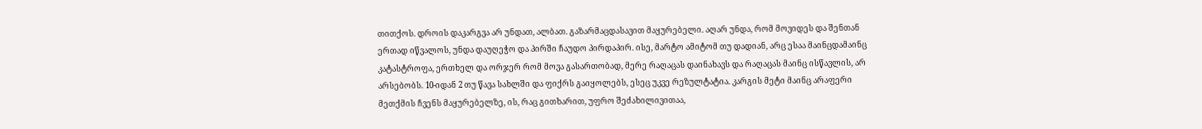თითქოს. დროის დაკარგვა არ უნდათ, ალბათ. გაზარმაცდასავით მაყურებელი. აღარ უნდა, რომ მოვიდეს და შენთან ერთად იწვალოს, უნდა დაუღეჭო და პირში ჩაუდო პირდაპირ. ისე, მარტო ამიტომ თუ დადიან, არც ესაა მაინცდამაინც კატასტროფა, ერთხელ და ორჯერ რომ მოვა გასართობად, მერე რაღაცას დაინახავს და რაღაცას მაინც ისწავლის, არ არსებობს. 10-იდან 2 თუ წავა სახლში და ფიქრს გაიყოლებს, ესეც უკვე რეზულტატია. კარგის მეტი მაინც არაფერი მეთქმის ჩვენს მაყურებელზე, ის, რაც გითხარით, უფრო შეძახილივითაა,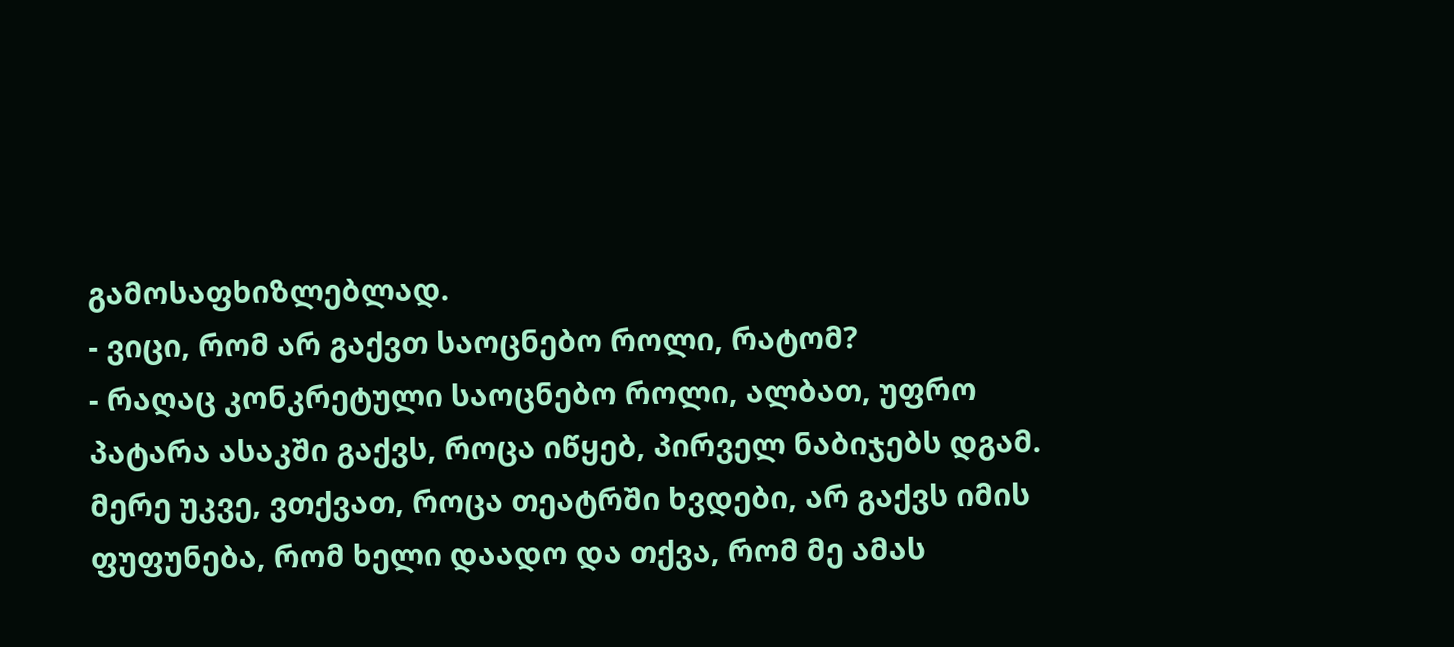გამოსაფხიზლებლად.
- ვიცი, რომ არ გაქვთ საოცნებო როლი, რატომ?
- რაღაც კონკრეტული საოცნებო როლი, ალბათ, უფრო პატარა ასაკში გაქვს, როცა იწყებ, პირველ ნაბიჯებს დგამ. მერე უკვე, ვთქვათ, როცა თეატრში ხვდები, არ გაქვს იმის ფუფუნება, რომ ხელი დაადო და თქვა, რომ მე ამას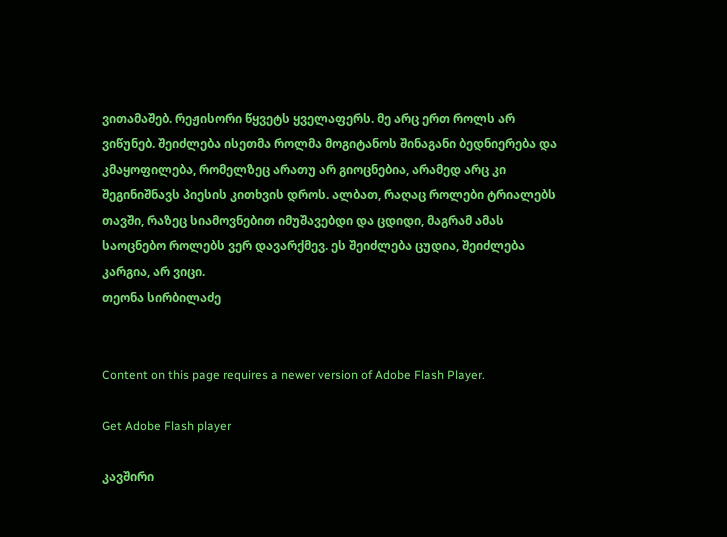ვითამაშებ. რეჟისორი წყვეტს ყველაფერს. მე არც ერთ როლს არ ვიწუნებ. შეიძლება ისეთმა როლმა მოგიტანოს შინაგანი ბედნიერება და კმაყოფილება, რომელზეც არათუ არ გიოცნებია, არამედ არც კი შეგინიშნავს პიესის კითხვის დროს. ალბათ, რაღაც როლები ტრიალებს თავში, რაზეც სიამოვნებით იმუშავებდი და ცდიდი, მაგრამ ამას საოცნებო როლებს ვერ დავარქმევ. ეს შეიძლება ცუდია, შეიძლება კარგია, არ ვიცი.
თეონა სირბილაძე


Content on this page requires a newer version of Adobe Flash Player.

Get Adobe Flash player

კავშირი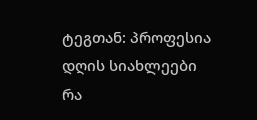ტეგთან: პროფესია
დღის სიახლეები
რა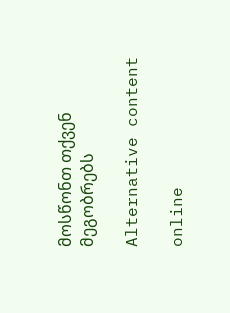მოსწონთ თქვენ მეგობრებს

Alternative content

online